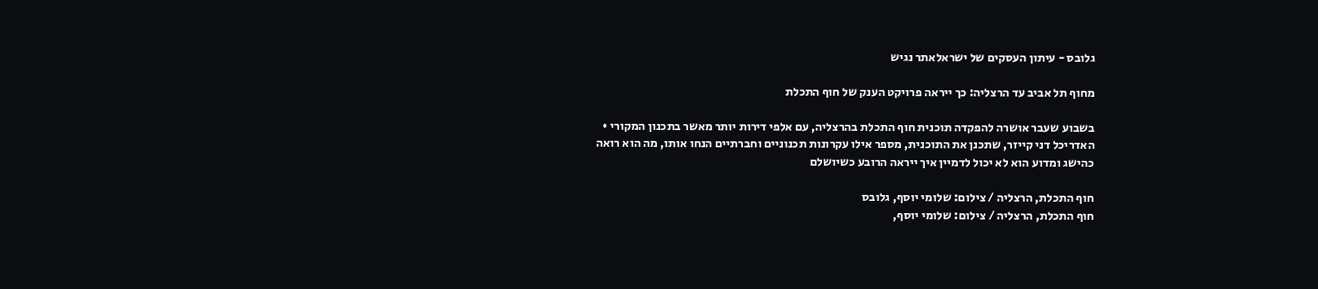גלובס - עיתון העסקים של ישראלאתר נגיש

מחוף תל אביב עד הרצליה: כך ייראה פרויקט הענק של חוף התכלת

בשבוע שעבר אושרה להפקדה תוכנית חוף התכלת בהרצליה, עם אלפי דירות יותר מאשר בתכנון המקורי • האדריכל דני קייזר, שתכנן את התוכנית, מספר אילו עקרונות תכנוניים וחברתיים הנחו אותו, מה הוא רואה כהישג ומדוע הוא לא יכול לדמיין איך ייראה הרובע כשיושלם

חוף התכלת, הרצליה / צילום: שלומי יוסף, גלובס
חוף התכלת, הרצליה / צילום: שלומי יוסף,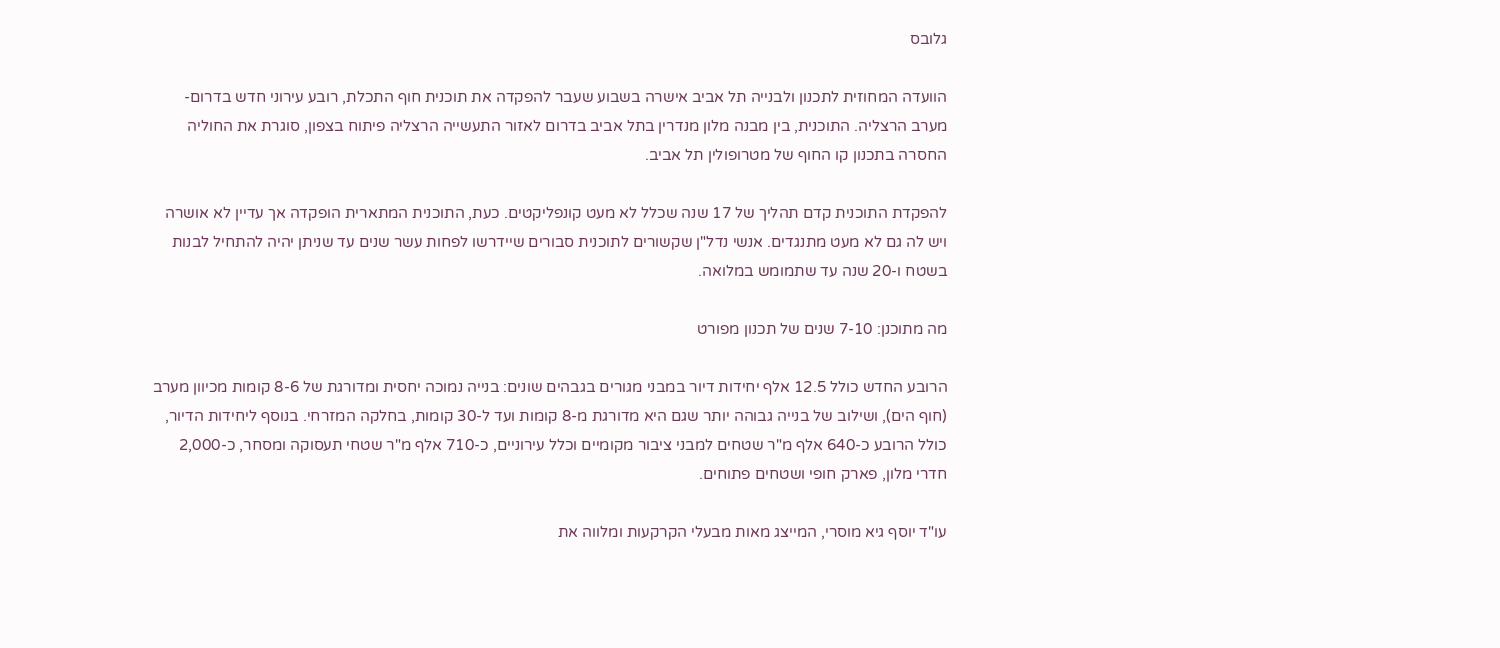גלובס

הוועדה המחוזית לתכנון ולבנייה תל אביב אישרה בשבוע שעבר להפקדה את תוכנית חוף התכלת, רובע עירוני חדש בדרום-מערב הרצליה. התוכנית, בין מבנה מלון מנדרין בתל אביב בדרום לאזור התעשייה הרצליה פיתוח בצפון, סוגרת את החוליה החסרה בתכנון קו החוף של מטרופולין תל אביב.

להפקדת התוכנית קדם תהליך של 17 שנה שכלל לא מעט קונפליקטים. כעת, התוכנית המתארית הופקדה אך עדיין לא אושרה ויש לה גם לא מעט מתנגדים. אנשי נדל"ן שקשורים לתוכנית סבורים שיידרשו לפחות עשר שנים עד שניתן יהיה להתחיל לבנות בשטח ו-20 שנה עד שתמומש במלואה.

מה מתוכנן: 7-10 שנים של תכנון מפורט

הרובע החדש כולל 12.5 אלף יחידות דיור במבני מגורים בגבהים שונים: בנייה נמוכה יחסית ומדורגת של 8-6 קומות מכיוון מערב (חוף הים), ושילוב של בנייה גבוהה יותר שגם היא מדורגת מ-8 קומות ועד ל-30 קומות, בחלקה המזרחי. בנוסף ליחידות הדיור, כולל הרובע כ-640 אלף מ"ר שטחים למבני ציבור מקומיים וכלל עירוניים, כ-710 אלף מ"ר שטחי תעסוקה ומסחר, כ-2,000 חדרי מלון, פארק חופי ושטחים פתוחים.

עו"ד יוסף גיא מוסרי, המייצג מאות מבעלי הקרקעות ומלווה את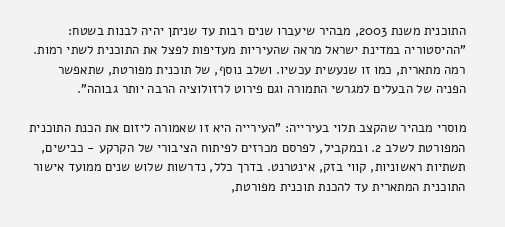התוכנית משנת 2003, מבהיר שיעברו שנים רבות עד שניתן יהיה לבנות בשטח: "ההיסטוריה במדינת ישראל מראה שהעיריות מעדיפות לפצל את התוכנית לשתי רמות. רמה מתארית, כמו זו שנעשית עכשיו. ושלב נוסף, של תוכנית מפורטת, שתאפשר הפניה של הבעלים למגרשי התמורה וגם פירוט לרזולוציה הרבה יותר גבוהה".

מוסרי מבהיר שהקצב תלוי בעירייה: "העירייה היא זו שאמורה ליזום את הכנת התוכנית המפורטת לשלב 2. ובמקביל, לפרסם מכרזים לפיתוח הציבורי של הקרקע - כבישים, תשתיות ראשוניות, קווי בזק, אינטרנט. בדרך כלל, נדרשות שלוש שנים ממועד אישור התוכנית המתארית עד להכנת תוכנית מפורטת,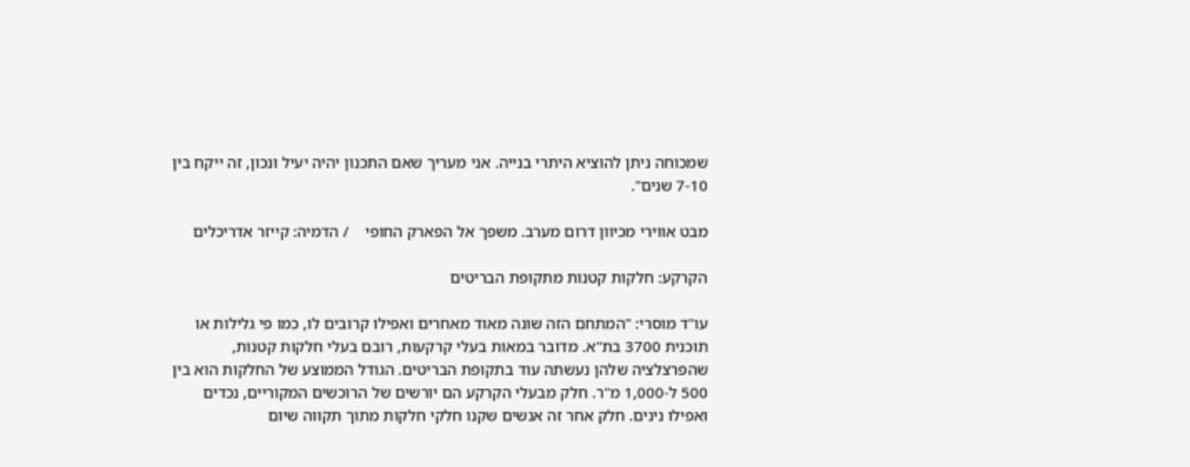שמכוחה ניתן להוציא היתרי בנייה. אני מעריך שאם התכנון יהיה יעיל ונכון, זה ייקח בין 7-10 שנים".

מבט אווירי מכיוון דרום מערב. משפך אל הפארק החופי    / הדמיה: קייזר אדריכלים

הקרקע: חלקות קטנות מתקופת הבריטים

עו"ד מוסרי: "המתחם הזה שונה מאוד מאחרים ואפילו קרובים לו, כמו פי גלילות או תוכנית 3700 בת"א. מדובר במאות בעלי קרקעות, רובם בעלי חלקות קטנות, שהפרצלציה שלהן נעשתה עוד בתקופת הבריטים. הגודל הממוצע של החלקות הוא בין 500 ל-1,000 מ"ר. חלק מבעלי הקרקע הם יורשים של הרוכשים המקוריים, נכדים ואפילו נינים. חלק אחר זה אנשים שקנו חלקי חלקות מתוך תקווה שיום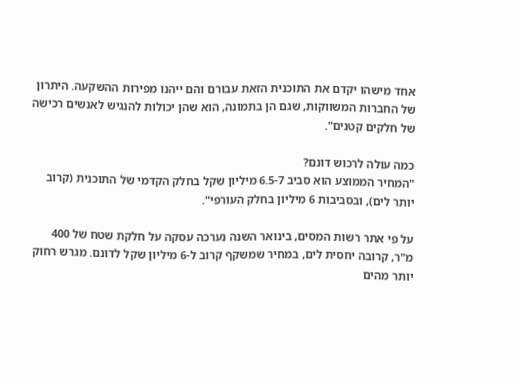אחד מישהו יקדם את התוכנית הזאת עבורם והם ייהנו מפירות ההשקעה. היתרון של החברות המשווקות, שגם הן בתמונה, הוא שהן יכולות להנגיש לאנשים רכישה של חלקים קטנים".

כמה עולה לרכוש דונם?
"המחיר הממוצע הוא סביב 6.5-7 מיליון שקל בחלק הקדמי של התוכנית (קרוב יותר לים), ובסביבות 6 מיליון בחלק העורפי".

על פי אתר רשות המסים, בינואר השנה נערכה עסקה על חלקת שטח של 400 מ"ר, קרובה יחסית לים, במחיר שמשקף קרוב ל-6 מיליון שקל לדונם. מגרש רחוק יותר מהים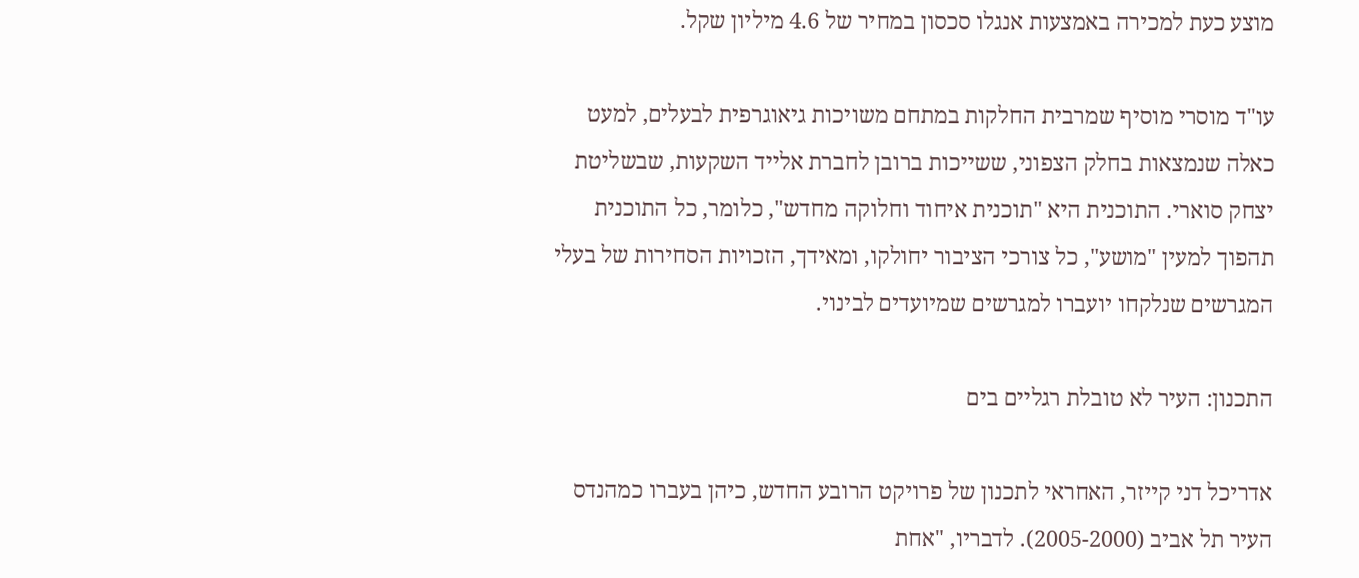מוצע כעת למכירה באמצעות אנגלו סכסון במחיר של 4.6 מיליון שקל.

עו"ד מוסרי מוסיף שמרבית החלקות במתחם משויכות גיאוגרפית לבעלים, למעט כאלה שנמצאות בחלק הצפוני, ששייכות ברובן לחברת אלייד השקעות, שבשליטת יצחק סוארי. התוכנית היא "תוכנית איחוד וחלוקה מחדש", כלומר, כל התוכנית תהפוך למעין "מושע", כל צורכי הציבור יחולקו, ומאידך, הזכויות הסחירות של בעלי המגרשים שנלקחו יועברו למגרשים שמיועדים לבינוי.

התכנון: העיר לא טובלת רגליים בים

אדריכל דני קייזר, האחראי לתכנון של פרויקט הרובע החדש, כיהן בעברו כמהנדס העיר תל אביב (2005-2000). לדבריו, "אחת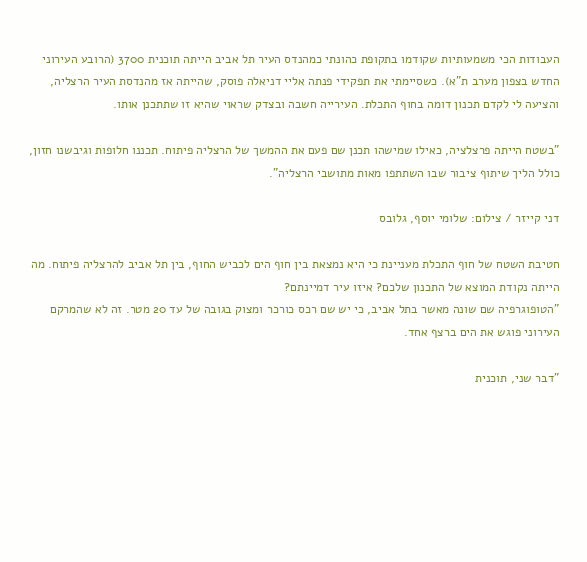העבודות הכי משמעותיות שקודמו בתקופת כהונתי כמהנדס העיר תל אביב הייתה תוכנית 3700 (הרובע העירוני החדש בצפון מערב ת"א). כשסיימתי את תפקידי פנתה אליי דניאלה פוסק, שהייתה אז מהנדסת העיר הרצליה, והציעה לי לקדם תכנון דומה בחוף התכלת. העירייה חשבה ובצדק שראוי שהיא זו שתתכנן אותו.

"בשטח הייתה פרצלציה, כאילו שמישהו תכנן שם פעם את ההמשך של הרצליה פיתוח. תכננו חלופות וגיבשנו חזון, כולל הליך שיתוף ציבור שבו השתתפו מאות מתושבי הרצליה".

דני קייזר / צילום: שלומי יוסף, גלובס

חטיבת השטח של חוף התכלת מעניינת כי היא נמצאת בין חוף הים לכביש החוף, בין תל אביב להרצליה פיתוח. מה הייתה נקודת המוצא של התכנון שלכם? איזו עיר דמיינתם?
"הטופוגרפיה שם שונה מאשר בתל אביב, כי יש שם רכס כורכר ומצוק בגובה של עד 20 מטר. זה לא שהמרקם העירוני פוגש את הים ברצף אחד.

"דבר שני, תוכנית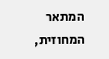המתאר המחוזית,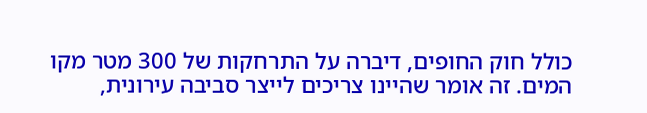כולל חוק החופים, דיברה על התרחקות של 300 מטר מקו המים. זה אומר שהיינו צריכים לייצר סביבה עירונית,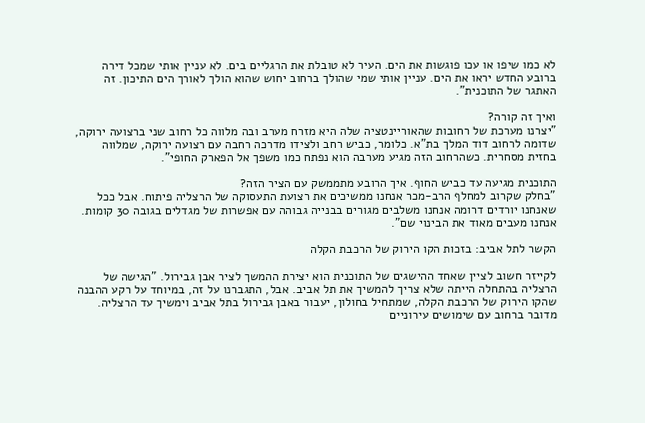לא כמו שיפו או עכו פוגשות את הים. העיר לא טובלת את הרגליים בים. לא עניין אותי שמכל דירה ברובע החדש יראו את הים. עניין אותי שמי שהולך ברחוב יחוש שהוא הולך לאורך הים התיכון. זה האתגר של התוכנית".

ואיך זה קורה?
"יצרנו מערכת של רחובות שהאוריינטציה שלה היא מזרח מערב ובה מלווה כל רחוב שני ברצועה ירוקה, שדומה לרחוב דוד המלך בת"א. כלומר, כביש רחב ולצידו מדרכה רחבה עם רצועה ירוקה, שמלווה בחזית מסחרית. כשהרחוב הזה מגיע מערבה הוא נפתח כמו משפך אל הפארק החופי".

התוכנית מגיעה עד כביש החוף. איך הרובע מתממשק עם הציר הזה?
"בחלק שקרוב למחלף הרב-מכר אנחנו ממשיכים את רצועת התעסוקה של הרצליה פיתוח. אבל ככל שאנחנו יורדים דרומה אנחנו משלבים מגורים בבנייה גבוהה עם אפשרות של מגדלים בגובה 30 קומות. אנחנו מעבים מאוד את הבינוי שם".

הקשר לתל אביב: בזכות הקו הירוק של הרכבת הקלה

לקייזר חשוב לציין שאחד ההישגים של התוכנית הוא יצירת ההמשך לציר אבן גבירול. "הגישה של הרצליה בהתחלה הייתה שלא צריך להמשיך את תל אביב. אבל, התגברנו על זה, במיוחד על רקע ההבנה שהקו הירוק של הרכבת הקלה, שמתחיל בחולון, יעבור באבן גבירול בתל אביב וימשיך עד הרצליה. מדובר ברחוב עם שימושים עירוניים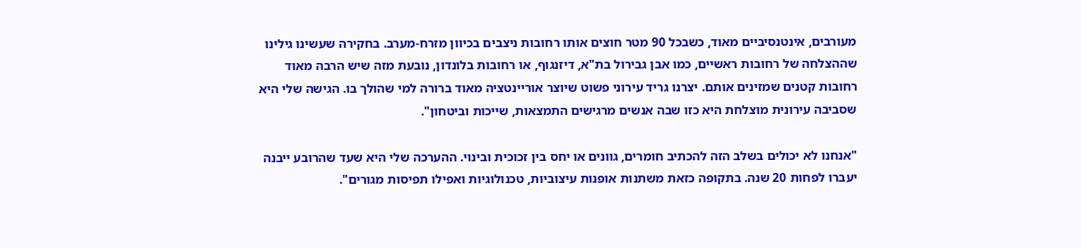מעורבים, אינטנסיביים מאוד, כשבכל 90 מטר חוצים אותו רחובות ניצבים בכיוון מזרח-מערב. בחקירה שעשינו גילינו שההצלחה של רחובות ראשיים, כמו אבן גבירול בת"א, דיזנגוף, או רחובות בלונדון, נובעת מזה שיש הרבה מאוד רחובות קטנים שמזינים אותם. יצרנו גריד עירוני פשוט שיוצר אוריינטציה מאוד ברורה למי שהולך בו. הגישה שלי היא שסביבה עירונית מוצלחת היא כזו שבה אנשים מרגישים התמצאות, שייכות וביטחון".

"אנחנו לא יכולים בשלב הזה להכתיב חומרים, גוונים או יחס בין זכוכית ובינוי. ההערכה שלי היא שעד שהרובע ייבנה יעברו לפחות 20 שנה. בתקופה כזאת משתנות אופנות עיצוביות, טכנולוגיות ואפילו תפיסות מגורים".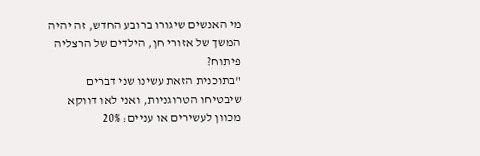מי האנשים שיגורו ברובע החדש, זה יהיה המשך של אזורי חן, הילדים של הרצליה פיתוח?
"בתוכנית הזאת עשינו שני דברים שיבטיחו הטרוגניות, ואני לאו דווקא מכוון לעשירים או עניים: 20%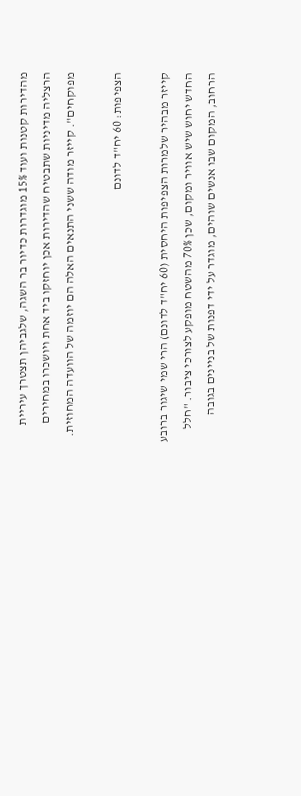מהדירות קטנות ועוד 15% מוגדרות כדיור בר השגה, שלגביהן תצטרך עיריית הרצליה מדיניות שתבטיח שהדירות אכן יוחזקו ביד אחת ויושכרו במחירים מפוקחים". קייזר מודה ששני התנאים האלה הם יוזמה של הוועדה המחוזית.

הצפיפות: 60 יח"ד לדונם

קייזר מבהיר שלמרות הצפיפות היחסית (60 יח"ד לדונם) הרי שמי שיגור ברובע החדש יחוש שיש אוויר ומקום, שכן 70% מהשטח מופקע לצורכי ציבור. "חלל הרחוב, המקום שבו אנשים שוהים, מוגדר על ידי דפנות של בניינים בגובה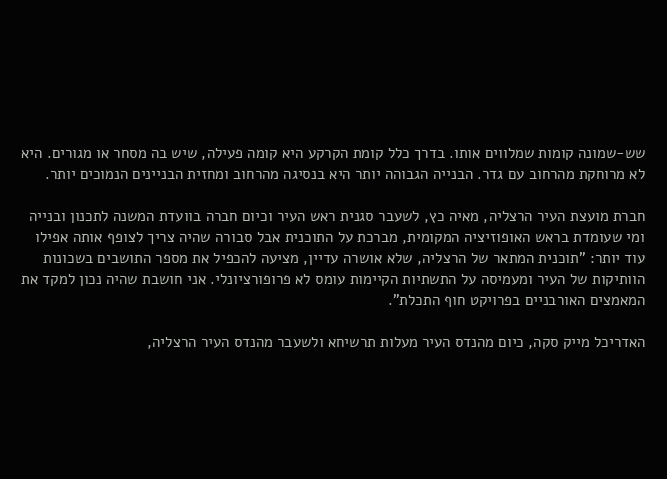שש-שמונה קומות שמלווים אותו. בדרך כלל קומת הקרקע היא קומה פעילה, שיש בה מסחר או מגורים. היא לא מרוחקת מהרחוב עם גדר. הבנייה הגבוהה יותר היא בנסיגה מהרחוב ומחזית הבניינים הנמוכים יותר.

חברת מועצת העיר הרצליה, מאיה כץ, לשעבר סגנית ראש העיר וכיום חברה בוועדת המשנה לתכנון ובנייה ומי שעומדת בראש האופוזיציה המקומית, מברכת על התוכנית אבל סבורה שהיה צריך לצופף אותה אפילו עוד יותר: "תוכנית המתאר של הרצליה, שלא אושרה עדיין, מציעה להכפיל את מספר התושבים בשכונות הוותיקות של העיר ומעמיסה על התשתיות הקיימות עומס לא פרופורציונלי. אני חושבת שהיה נכון למקד את המאמצים האורבניים בפרויקט חוף התכלת".

האדריכל מייק סקה, כיום מהנדס העיר מעלות תרשיחא ולשעבר מהנדס העיר הרצליה,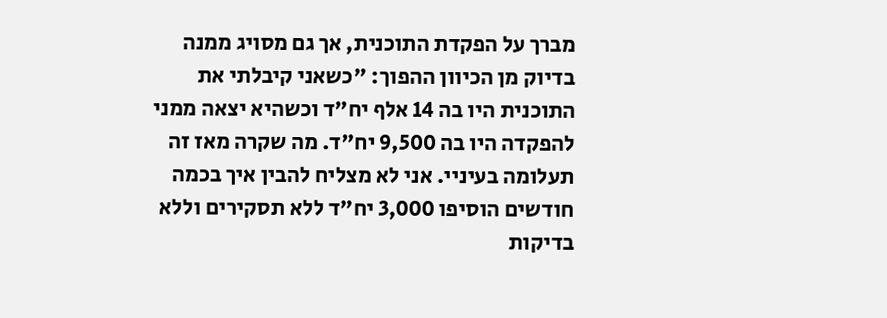מברך על הפקדת התוכנית, אך גם מסויג ממנה בדיוק מן הכיוון ההפוך: "כשאני קיבלתי את התוכנית היו בה 14 אלף יח"ד וכשהיא יצאה ממני להפקדה היו בה 9,500 יח"ד. מה שקרה מאז זה תעלומה בעיניי. אני לא מצליח להבין איך בכמה חודשים הוסיפו 3,000 יח"ד ללא תסקירים וללא בדיקות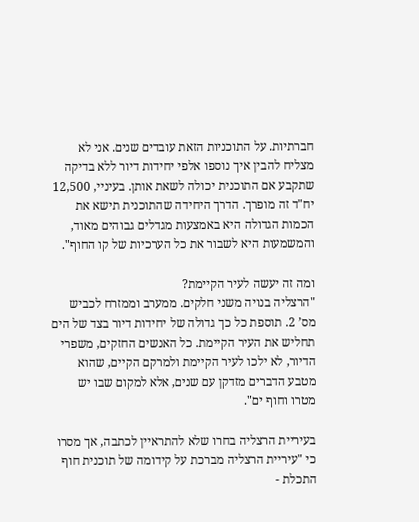חברתיות. על התוכניות הזאת עובדים שנים. אני לא מצליח להבין איך נוספו אלפי יחידות דיור ללא בדיקה שתקבע אם התוכנית יכולה לשאת אותן. בעיניי, 12,500 יח"ד זה מופרך. הדרך היחידה שהתוכנית תישא את הכמות הגדולה היא באמצעות מגדלים גבוהים מאוד, והמשמעות היא לשבור את כל הערכיות של קו החוף".

ומה זה יעשה לעיר הקיימת?
"הרצליה בנויה משני חלקים. ממערב וממזרח לכביש מס’ 2. תוספת כל כך גדולה של יחידות דיור בצד של הים תחליש את העיר הקיימת. כל האנשים החזקים, משפרי הדיור, לא ילכו לעיר הקיימת ולמרקם הקיים, שהוא מטבע הדברים מזדקן עם שנים, אלא למקום שבו יש מטרו וחוף ים".

בעיריית הרצליה בחרו שלא להתראיין לכתבה, אך מסרו כי "עיריית הרצליה מברכת על קידומה של תוכנית חוף התכלת -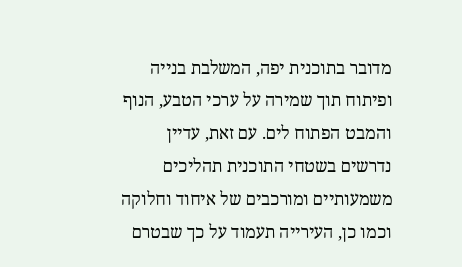מדובר בתוכנית יפה, המשלבת בנייה ופיתוח תוך שמירה על ערכי הטבע, הנוף והמבט הפתוח לים. עם זאת, עדיין נדרשים בשטחי התוכנית תהליכים משמעותיים ומורכבים של איחוד וחלוקה וכמו כן, העירייה תעמוד על כך שבטרם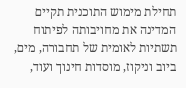תחילת מימוש התוכנית תקיים המדינה את מחויבותה לפיתוח תשתיות לאומית של תחבורה, מים, ביוב וניקוז, מוסדות חינוך ועוד,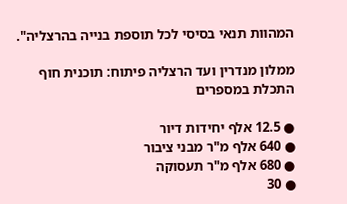המהוות תנאי בסיסי לכל תוספת בנייה בהרצליה".

ממלון מנדרין ועד הרצליה פיתוח: תוכנית חוף התכלת במספרים

● 12.5 אלף יחידות דיור
● 640 אלף מ"ר מבני ציבור
● 680 אלף מ"ר תעסוקה
● 30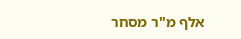אלף מ"ר מסחר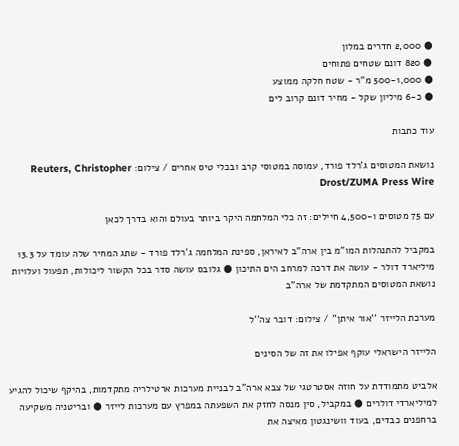● 2,000 חדרים במלון
● 820 דונם שטחים פתוחים
● 500-1,000 מ"ר - שטח חלקה ממוצע
● כ-6 מיליון שקל - מחיר דונם קרוב לים

עוד כתבות

נושאת המטוסים ג'רלד פורד, עמוסה במטוסי קרב ובכלי טיס אחרים / צילום: Reuters, Christopher Drost/ZUMA Press Wire

עם 75 מטוסים ו-4,500 חיילים: זה כלי המלחמה היקר ביותר בעולם והוא בדרך לכאן

במקביל להתנהלות המו"מ בין ארה"ב לאיראן, ספינת המלחמה ג'רלד פורד - שתג המחיר שלה עומד על 13.3 מיליארד דולר - עושה את דרכה למרחב הים התיכון ● גלובס עושה סדר בכל הקשור ליכולות, תפעול ועלויות נושאת המטוסים המתקדמת של ארה"ב

מערכת הלייזר ''אור איתן'' / צילום: דובר צה''ל

הלייזר הישראלי עוקף אפילו את זה של הסינים

אלביט מתמודדת על חוזה אסטרטגי של צבא ארה"ב לבניית מערכות ארטילריה מתקדמות, בהיקף שיכול להגיע למיליארדי דולרים ● במקביל, סין מנסה לחזק את השפעתה במפרץ עם מערכות לייזר ● ובריטניה משקיעה ברחפנים כבדים, בעוד וושינגטון מאיצה את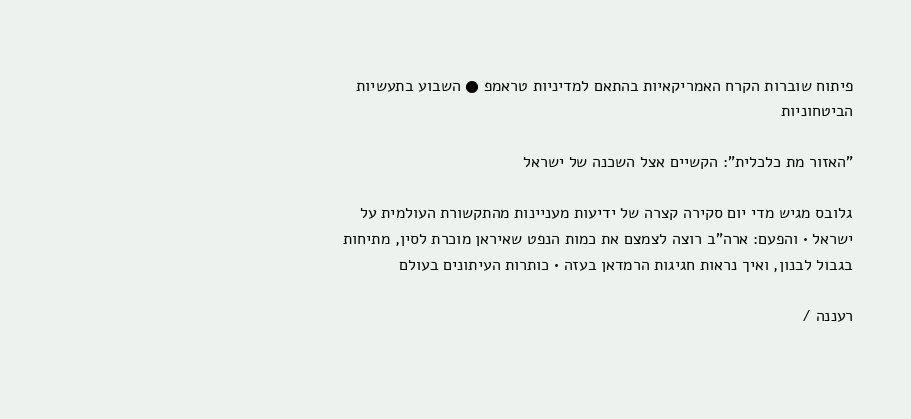פיתוח שוברות הקרח האמריקאיות בהתאם למדיניות טראמפ ● השבוע בתעשיות הביטחוניות

"האזור מת כלכלית": הקשיים אצל השכנה של ישראל

גלובס מגיש מדי יום סקירה קצרה של ידיעות מעניינות מהתקשורת העולמית על ישראל • והפעם: ארה"ב רוצה לצמצם את כמות הנפט שאיראן מוכרת לסין, מתיחות בגבול לבנון, ואיך נראות חגיגות הרמדאן בעזה • כותרות העיתונים בעולם

רעננה /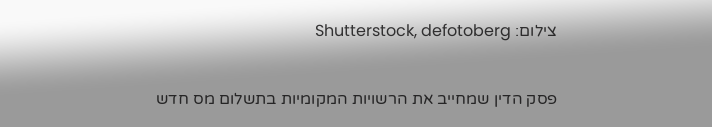צילום: Shutterstock, defotoberg

פסק הדין שמחייב את הרשויות המקומיות בתשלום מס חדש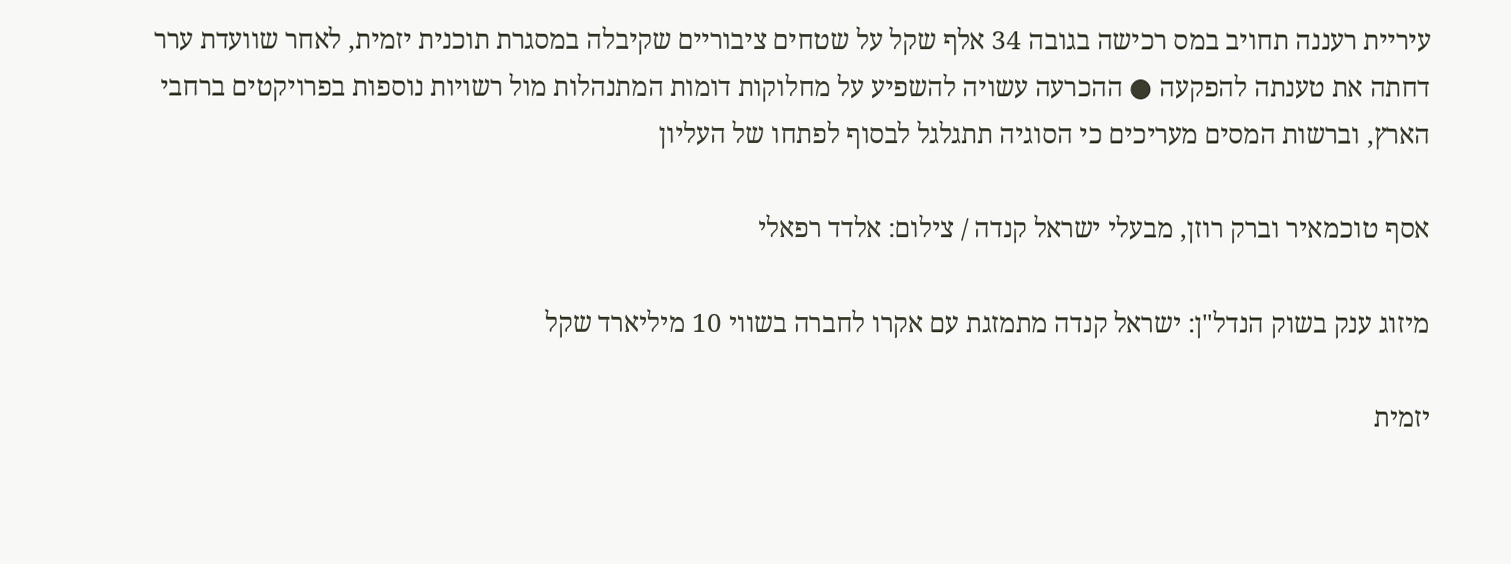עיריית רעננה תחויב במס רכישה בגובה 34 אלף שקל על שטחים ציבוריים שקיבלה במסגרת תוכנית יזמית, לאחר שוועדת ערר דחתה את טענתה להפקעה ● ההכרעה עשויה להשפיע על מחלוקות דומות המתנהלות מול רשויות נוספות בפרויקטים ברחבי הארץ, וברשות המסים מעריכים כי הסוגיה תתגלגל לבסוף לפתחו של העליון

אסף טוכמאיר וברק רוזן, מבעלי ישראל קנדה / צילום: אלדד רפאלי

מיזוג ענק בשוק הנדל"ן: ישראל קנדה מתמזגת עם אקרו לחברה בשווי 10 מיליארד שקל

יזמית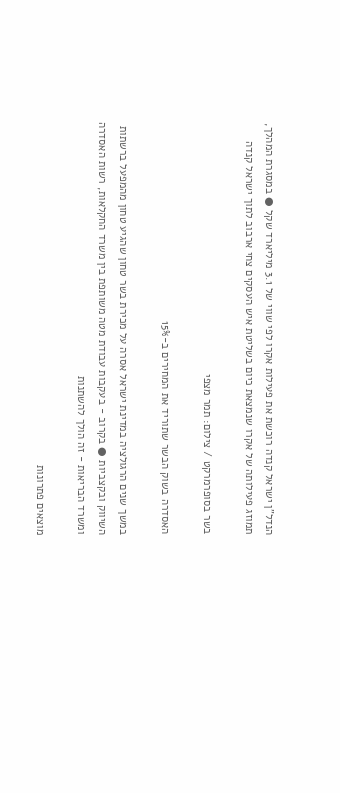הנדל"ן ישראל קנדה רוכשת את פעילות אקרו לפי שווי של 3.1 מיליארד שקל ● במסגרת המהלך, תמוזג פעילותה של אקרו שנמצאת כיום בשליטת איש העסקים צחי ארבוב לתוך ישראל קנדה

בשר בסופרמרקט / צילום: תמר מצפי

האסדרה בשוק הבשר שתוריד את המחירים ב-15%

במשך שנים הרגולציה במדינת ישראל אסרה על מכירת בשר טחון שהגיע טחון מהמפעל ברשתות השיווק ובקצביות ● בקרוב - בעקבות עבודת מטה משותפת בין משרד החקלאות, רשות האסדרה ומשרד הבריאות - זה הולך להשתנות

מוצאים פתרונות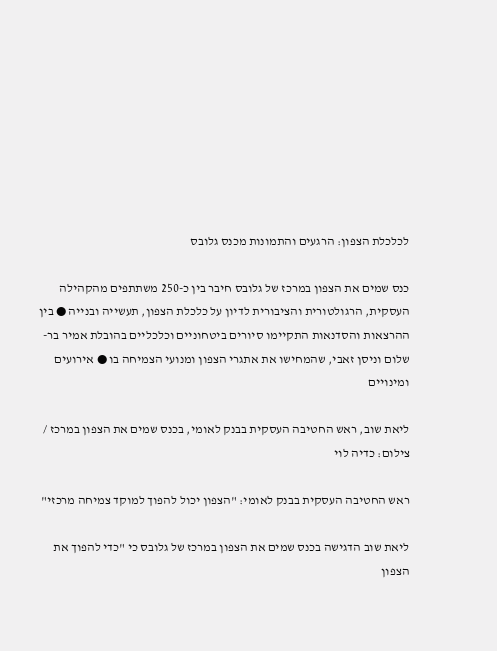לכלכלת הצפון: הרגעים והתמונות מכנס גלובס

כנס שמים את הצפון במרכז של גלובס חיבר בין כ-250 משתתפים מהקהילה העסקית, הרגולטורית והציבורית לדיון על כלכלת הצפון, תעשייה ובנייה ● בין ההרצאות והסדנאות התקיימו סיורים ביטחוניים וכלכליים בהובלת אמיר בר-שלום וניסן זאבי, שהמחישו את אתגרי הצפון ומנועי הצמיחה בו ● אירועים ומינויים

ליאת שוב, ראש החטיבה העסקית בבנק לאומי, בכנס שמים את הצפון במרכז / צילום: כדיה לוי

ראש החטיבה העסקית בבנק לאומי: "הצפון יכול להפוך למוקד צמיחה מרכזי"

ליאת שוב הדגישה בכנס שמים את הצפון במרכז של גלובס כי "כדי להפוך את הצפון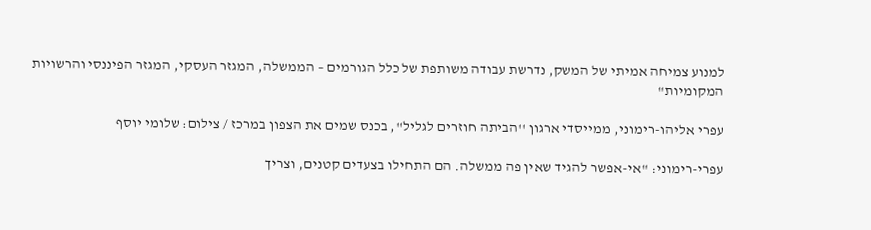למנוע צמיחה אמיתי של המשק, נדרשת עבודה משותפת של כלל הגורמים – הממשלה, המגזר העסקי, המגזר הפיננסי והרשויות המקומיות"

עפרי אליהו-רימוני, ממייסדי ארגון ''הביתה חוזרים לגליל'', בכנס שמים את הצפון במרכז / צילום: שלומי יוסף

עפרי-רימוני: "אי-אפשר להגיד שאין פה ממשלה. הם התחילו בצעדים קטנים, וצריך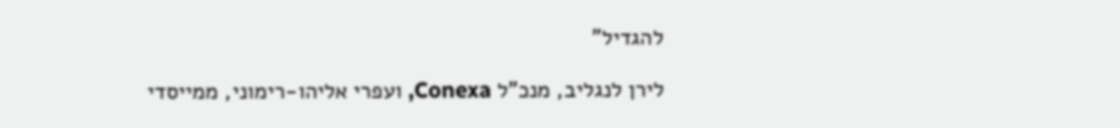להגדיל"

לירן לנגליב, מנכ"ל Conexa, ועפרי אליהו-רימוני, ממייסדי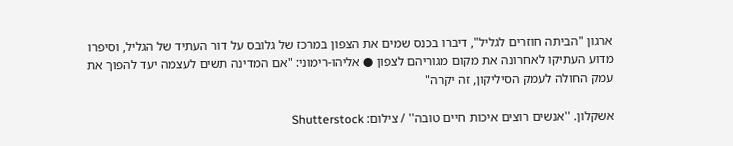ארגון "הביתה חוזרים לגליל", דיברו בכנס שמים את הצפון במרכז של גלובס על דור העתיד של הגליל, וסיפרו מדוע העתיקו לאחרונה את מקום מגוריהם לצפון ● אליהו-רימוני: "אם המדינה תשים לעצמה יעד להפוך את עמק החולה לעמק הסיליקון, זה יקרה"

אשקלון. ''אנשים רוצים איכות חיים טובה'' / צילום: Shutterstock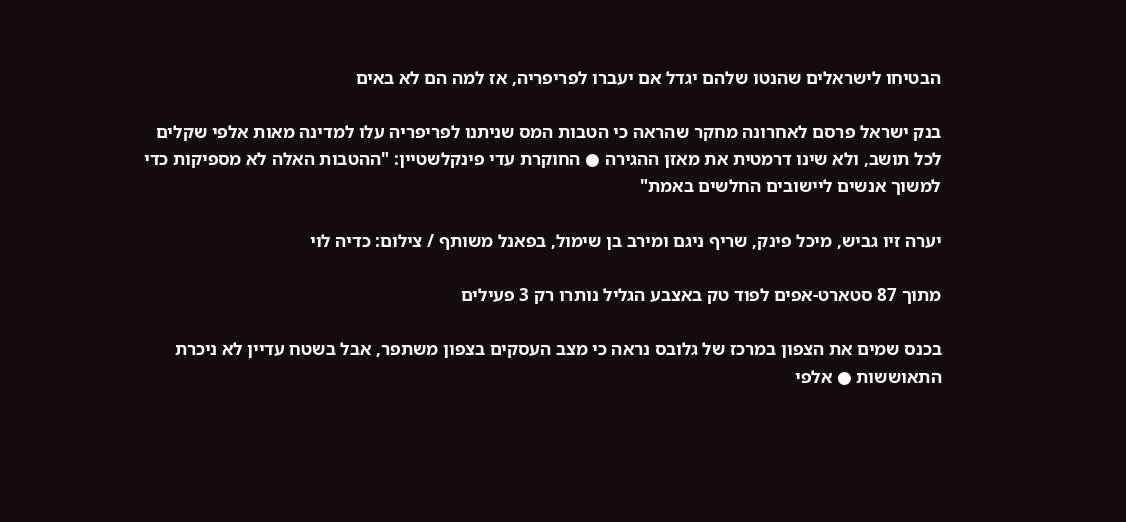הבטיחו לישראלים שהנטו שלהם יגדל אם יעברו לפריפריה, אז למה הם לא באים

בנק ישראל פרסם לאחרונה מחקר שהראה כי הטבות המס שניתנו לפריפריה עלו למדינה מאות אלפי שקלים לכל תושב, ולא שינו דרמטית את מאזן ההגירה ● החוקרת עדי פינקלשטיין: "ההטבות האלה לא מספיקות כדי למשוך אנשים ליישובים החלשים באמת"

יערה זיו גביש, מיכל פינק, שריף ניגם ומירב בן שימול, בפאנל משותף / צילום: כדיה לוי

מתוך 87 סטארט-אפים לפוד טק באצבע הגליל נותרו רק 3 פעילים

בכנס שמים את הצפון במרכז של גלובס נראה כי מצב העסקים בצפון משתפר, אבל בשטח עדיין לא ניכרת התאוששות ● אלפי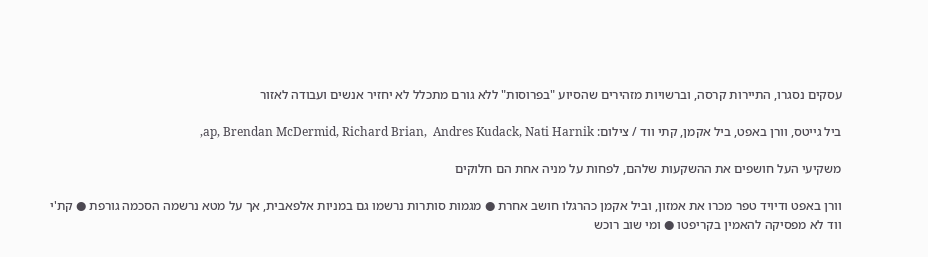עסקים נסגרו, התיירות קרסה, וברשויות מזהירים שהסיוע "בפרוסות" ללא גורם מתכלל לא יחזיר אנשים ועבודה לאזור

ביל גייטס, וורן באפט, ביל אקמן, קתי ווד / צילום: ap, Brendan McDermid, Richard Brian,  Andres Kudack, Nati Harnik,

משקיעי העל חושפים את ההשקעות שלהם, לפחות על מניה אחת הם חלוקים

וורן באפט ודיויד טפר מכרו את אמזון, וביל אקמן כהרגלו חושב אחרת ● מגמות סותרות נרשמו גם במניות אלפאבית, אך על מטא נרשמה הסכמה גורפת ● קת'י ווד לא מפסיקה להאמין בקריפטו ● ומי שוב רוכש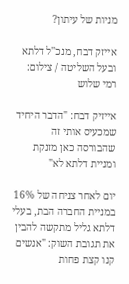מניות של עיתון?

אייזק דבח, מנכ''ל דלתא ובעל השליטה / צילום: רמי שלוש

אייזיק דבח: "הדבר היחיד שמכעיס אותי זה שהבורסה כאן מזנקת ומניית דלתא לא"

יום לאחר צניחה של 16% במניית החברה הבת, בעלי דלתא גליל מתקשה להבין את תגובת השוק: "אנשים קנו קצת פחות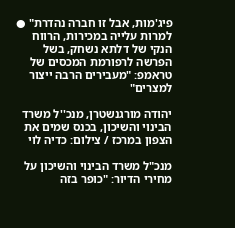פיג'מות, אבל זו חברה נהדרת" ● למרות עלייה במכירות, הרווח הנקי של דלתא נשחק, בשל הפרשה לרפורמת המכסים של טראמפ: "מעבירים הרבה ייצור למצרים"

יהודה מורגנשטרן, מנכ''ל משרד הבינוי והשיכון, בכנס שמים את הצפון במרכז / צילום: כדיה לוי

מנכ"ל משרד הבינוי והשיכון על מחירי הדיור: "כופר בזה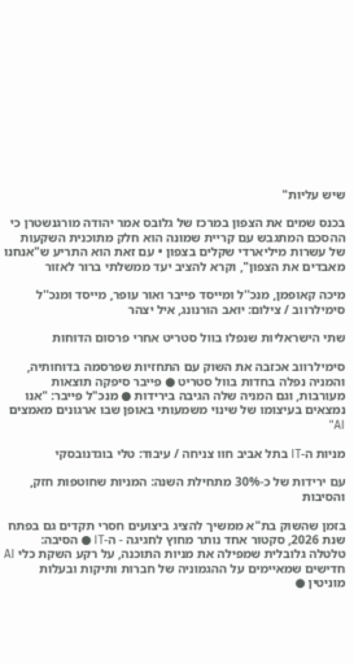שיש עליות"

בכנס שמים את הצפון במרכז של גלובס אמר יהודה מורגנשטרן כי ההסכם המתגבש עם קריית שמונה הוא חלק מתוכנית השקעות של עשרות מיליארדי שקלים בצפון • עם זאת הוא התריע ש"אנחנו מאבדים את הצפון", וקרא להציב יעד ממשלתי ברור לאזור

מיכה קאופמן, מנכ''ל ומייסד פייבר ואור עופר, מייסד ומנכ''ל סימילרווב / צילום: יואב הורנונג, איל יצהר

שתי הישראליות שנפלו בוול סטריט אחרי פרסום הדוחות

סימילרווב אכזבה את השוק עם התחזיות שפרסמה בדוחותיה, והמניה נפלה בחדות בוול סטריט ● פייבר סיפקה תוצאות מעורבות, וגם המניה שלה הגיבה בירידות ● מנכ"ל פייבר: "אנו נמצאים בעיצומו של שינוי משמעותי באופן שבו ארגונים מאמצים AI"

מניות ה-IT בתל אביב חוו צניחה / עיבוד: טלי בוגדנובסקי

עם ירידות של כ-30% מתחילת השנה: המניות שחוטפות חזק, והסיבות

בזמן שהשוק בת"א ממשיך להציג ביצועים חסרי תקדים גם בפתח שנת 2026, סקטור אחד נותר מחוץ לחגיגה - ה-IT ● הסיבה: טלטלה גלובלית שמפילה את מניות התוכנה, על רקע השקת כלי AI חדישים שמאיימים על ההגמוניה של חברות ותיקות ובעלות מוניטין ●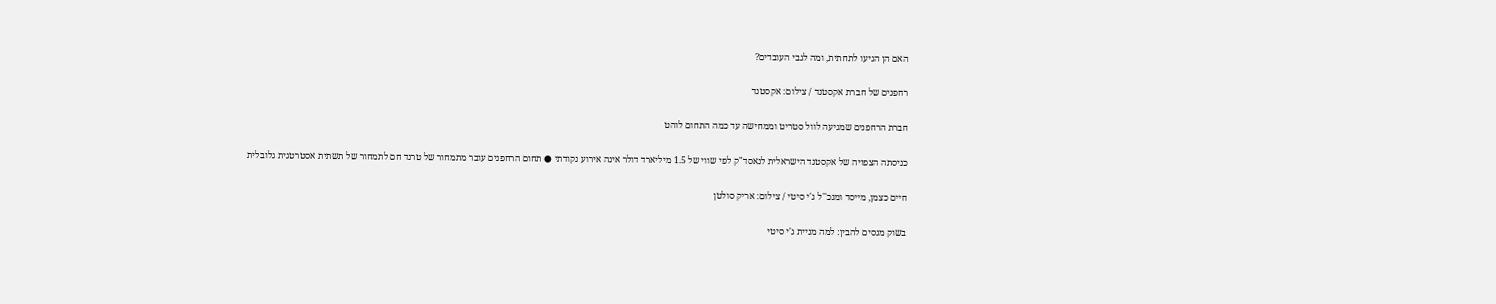האם הן הגיעו לתחתית, ומה לגבי העובדים?

רחפנים של חברת אקסטנד / צילום: אקסטנד

חברת הרחפנים שמגיעה לוול סטריט וממחישה עד כמה התחום לוהט

כניסתה הצפויה של אקסטנד הישראלית לנאסד"ק לפי שווי של 1.5 מיליארד דולר אינה אירוע נקודתי ● תחום הרחפנים עובר מתמחור של טרנד חם לתמחור של תשתית אסטרטגית גלובלית

חיים כצמן, מייסד ומנכ''ל ג'י סיטי / צילום: אריק סולטן

בשוק מנסים להבין: למה מניית ג'י סיטי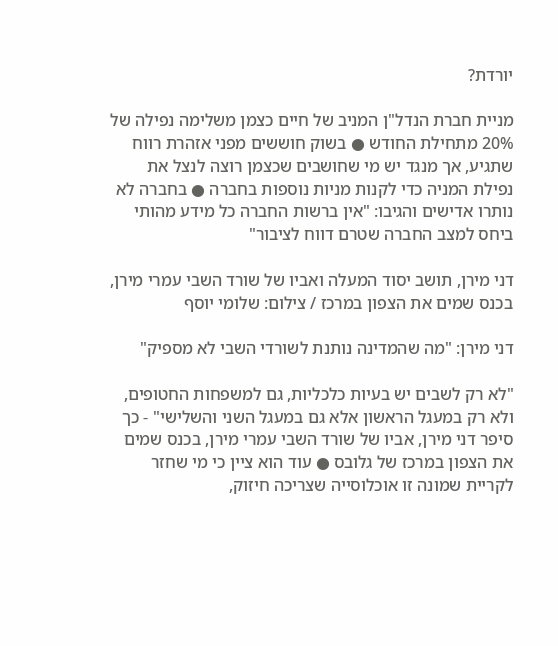יורדת?

מניית חברת הנדל"ן המניב של חיים כצמן משלימה נפילה של 20% מתחילת החודש ● בשוק חוששים מפני אזהרת רווח שתגיע, אך מנגד יש מי שחושבים שכצמן רוצה לנצל את נפילת המניה כדי לקנות מניות נוספות בחברה ● בחברה לא נותרו אדישים והגיבו: "אין ברשות החברה כל מידע מהותי ביחס למצב החברה שטרם דווח לציבור"

דני מירן, תושב יסוד המעלה ואביו של שורד השבי עמרי מירן, בכנס שמים את הצפון במרכז / צילום: שלומי יוסף

דני מירן: "מה שהמדינה נותנת לשורדי השבי לא מספיק"

"לא רק לשבים יש בעיות כלכליות, גם למשפחות החטופים, ולא רק במעגל הראשון אלא גם במעגל השני והשלישי" - כך סיפר דני מירן, אביו של שורד השבי עמרי מירן, בכנס שמים את הצפון במרכז של גלובס ● עוד הוא ציין כי מי שחזר לקריית שמונה זו אוכלוסייה שצריכה חיזוק,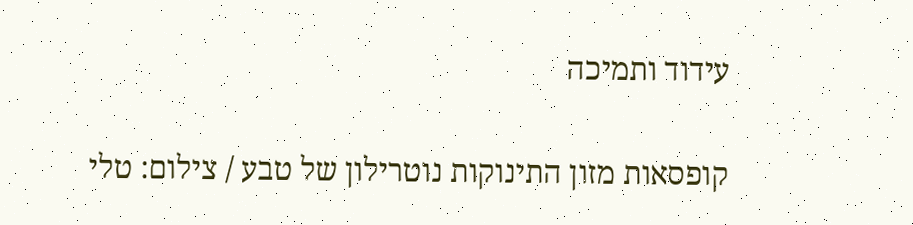עידוד ותמיכה

קופסאות מזון התינוקות נוטרילון של טבע / צילום: טלי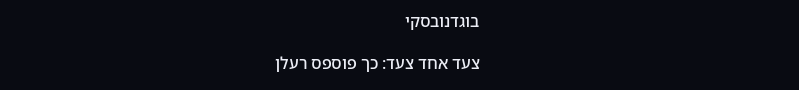בוגדנובסקי

צעד אחד צעד: כך פוספס רעלן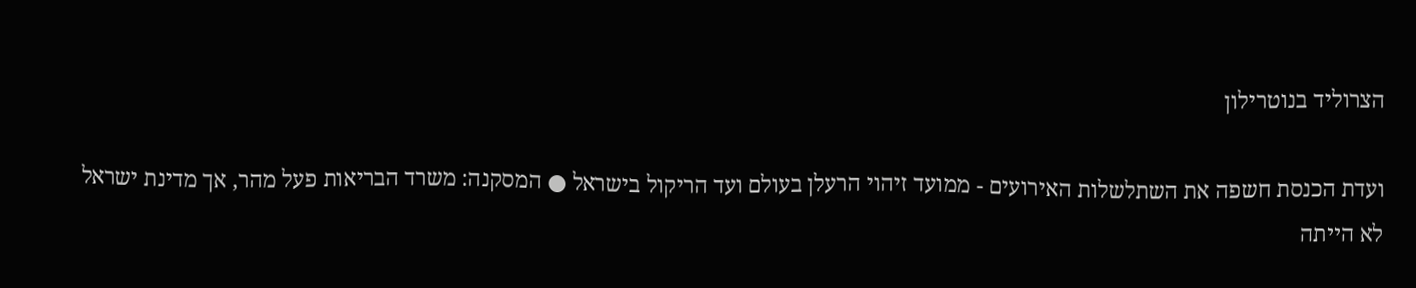הצרוליד בנוטרילון

ועדת הכנסת חשפה את השתלשלות האירועים - ממועד זיהוי הרעלן בעולם ועד הריקול בישראל ● המסקנה: משרד הבריאות פעל מהר, אך מדינת ישראל לא הייתה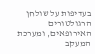בעדיפות על שולחן הרגולטורים האירופאים, ומערכת המעקב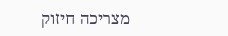מצריכה חיזוק